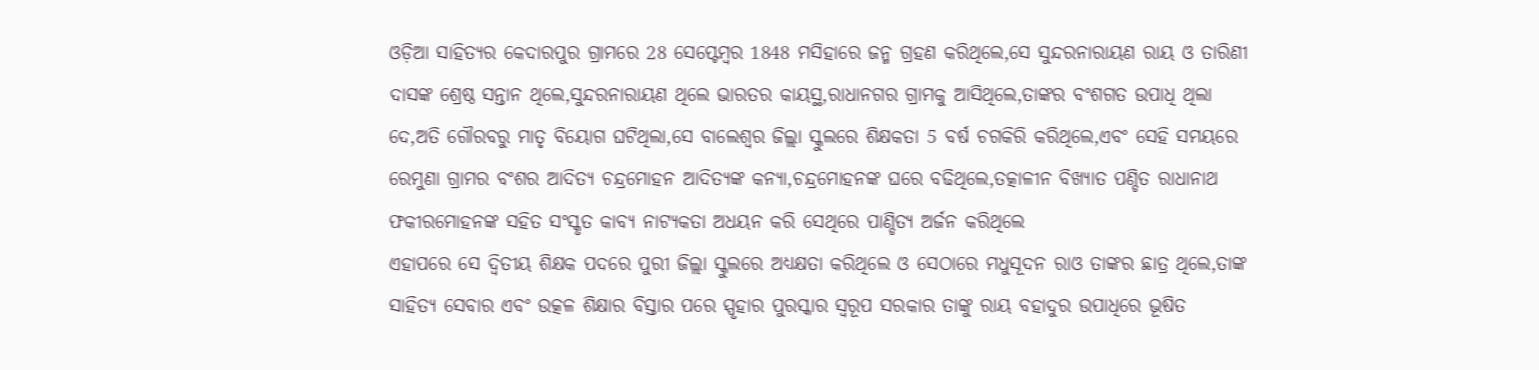ଓଡ଼ିଆ ସାହିତ୍ୟର କେଦାରପୁର ଗ୍ରାମରେ 28 ସେପ୍ଟେମ୍ବର 1848 ମସିହାରେ ଜନ୍ମ ଗ୍ରହଣ କରିଥିଲେ,ସେ ସୁନ୍ଦରନାରାୟଣ ରାୟ ଓ ତାରିଣୀ ଦାସଙ୍କ ଶ୍ରେଷ୍ଠ ସନ୍ତାନ ଥିଲେ,ସୁନ୍ଦରନାରାୟଣ ଥିଲେ ଭାରତର କାୟସ୍ଥ,ରାଧାନଗର ଗ୍ରାମକୁ ଆସିଥିଲେ,ତାଙ୍କର ବଂଶଗତ ଉପାଧି ଥିଲା ଦେ,ଅତି ଗୌରବରୁ ମାତୃ ବିୟୋଗ ଘଟିଥିଲା,ସେ ବାଲେଶ୍ୱର ଜିଲ୍ଲା ସ୍କୁଲରେ ଶିକ୍ଷକତା 5 ବର୍ଷ ଚଗକିରି କରିଥିଲେ,ଏବଂ ସେହି ସମୟରେ ରେମୁଣା ଗ୍ରାମର ବଂଶର ଆଦିତ୍ୟ ଚନ୍ଦ୍ରମୋହନ ଆଦିତ୍ୟଙ୍କ କନ୍ୟା,ଚନ୍ଦ୍ରମୋହନଙ୍କ ଘରେ ବଢିଥିଲେ,ତତ୍କାଳୀନ ବିଖ୍ୟାତ ପଣ୍ଡିତ ରାଧାନାଥ ଫକୀରମୋହନଙ୍କ ସହିତ ସଂସ୍କୃତ କାବ୍ୟ ନାଟ୍ୟକତା ଅଧୟନ କରି ସେଥିରେ ପାଣ୍ଡିତ୍ୟ ଅର୍ଜନ କରିଥିଲେ
ଏହାପରେ ସେ ଦ୍ଵିତୀୟ ଶିକ୍ଷକ ପଦରେ ପୁରୀ ଜିଲ୍ଲା ସ୍କୁଲରେ ଅଧ୍ୟକ୍ଷତା କରିଥିଲେ ଓ ସେଠାରେ ମଧୁସୂଦନ ରାଓ ତାଙ୍କର ଛାତ୍ର ଥିଲେ,ତାଙ୍କ ସାହିତ୍ୟ ସେବାର ଏବଂ ଉତ୍କଳ ଶିକ୍ଷାର ବିସ୍ତାର ପରେ ସ୍ପୃହାର ପୁରସ୍କାର ସ୍ୱରୂପ ସରକାର ତାଙ୍କୁ ରାୟ ବହାଦୁର ଉପାଧିରେ ଭୂଷିତ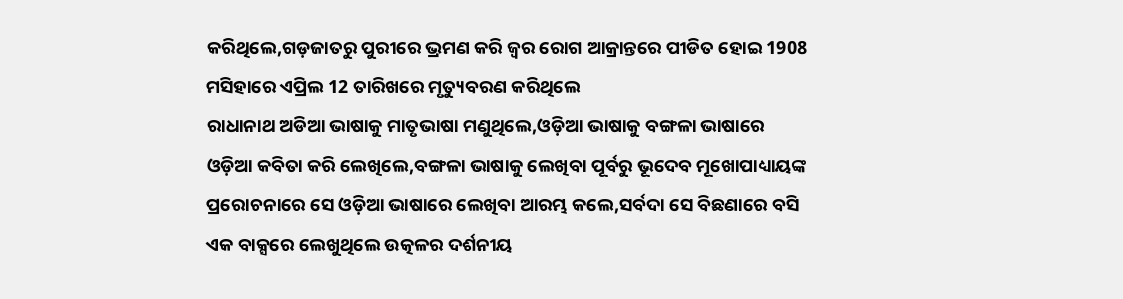କରିଥିଲେ,ଗଡ଼ଜାତରୁ ପୁରୀରେ ଭ୍ରମଣ କରି ଜ୍ୱର ରୋଗ ଆକ୍ରାନ୍ତରେ ପୀଡିତ ହୋଇ 1908 ମସିହାରେ ଏପ୍ରିଲ 12 ତାରିଖରେ ମୃତ୍ୟୁବରଣ କରିଥିଲେ
ରାଧାନାଥ ଅଡିଆ ଭାଷାକୁ ମାତୃଭାଷା ମଣୁଥିଲେ,ଓଡ଼ିଆ ଭାଷାକୁ ବଙ୍ଗଳା ଭାଷାରେ ଓଡ଼ିଆ କବିତା କରି ଲେଖିଲେ,ବଙ୍ଗଳା ଭାଷାକୁ ଲେଖିବା ପୂର୍ବରୁ ଭୂଦେବ ମୂଖୋପାଧ୍ୟାୟଙ୍କ ପ୍ରରୋଚନାରେ ସେ ଓଡ଼ିଆ ଭାଷାରେ ଲେଖିବା ଆରମ୍ଭ କଲେ,ସର୍ବଦା ସେ ବିଛଣାରେ ବସି ଏକ ବାକ୍ସରେ ଲେଖୁଥିଲେ ଉତ୍କଳର ଦର୍ଶନୀୟ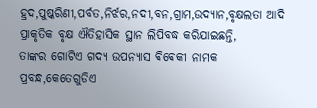ହ୍ରଦ,ପୁଷ୍କରିଣୀ,ପର୍ବତ,ନିର୍ଝର,ନଦୀ,ବନ,ଗ୍ରାମ,ଉଦ୍ୟାନ,ବୃକ୍ଷଲତା ଆଦି ପ୍ରାକୃତିକ ବୃକ୍ଷ ଐତିହାସିକ ସ୍ଥାନ ଲିପିବଦ୍ଧ କରିଯାଇଛନ୍ତି,
ତାଙ୍କର ଗୋଟିଏ ଗଦ୍ୟ ଉପନ୍ୟାସ ଵିଵେକୀ ନାମକ ପ୍ରବନ୍ଧ,କେତେଗୁଡିଏ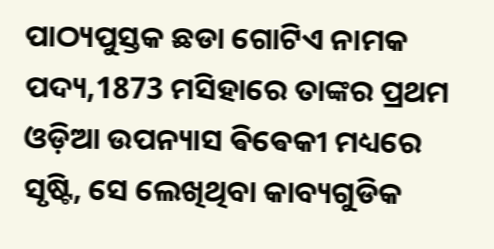ପାଠ୍ୟପୁସ୍ତକ ଛଡା ଗୋଟିଏ ନାମକ ପଦ୍ୟ,1873 ମସିହାରେ ତାଙ୍କର ପ୍ରଥମ ଓଡ଼ିଆ ଉପନ୍ୟାସ ଵିଵେକୀ ମଧ୍ୟରେ ସୃଷ୍ଟି, ସେ ଲେଖିଥିବା କାବ୍ୟଗୁଡିକ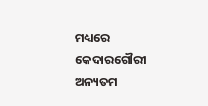ମଧ୍ୟରେ କେଦାରଗୌରୀ ଅନ୍ୟତମ